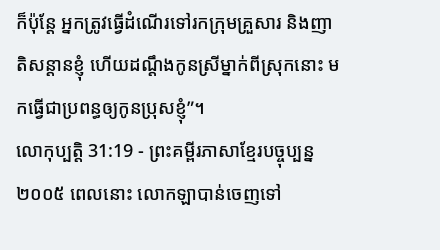ក៏ប៉ុន្តែ អ្នកត្រូវធ្វើដំណើរទៅរកក្រុមគ្រួសារ និងញាតិសន្ដានខ្ញុំ ហើយដណ្ដឹងកូនស្រីម្នាក់ពីស្រុកនោះ មកធ្វើជាប្រពន្ធឲ្យកូនប្រុសខ្ញុំ”។
លោកុប្បត្តិ 31:19 - ព្រះគម្ពីរភាសាខ្មែរបច្ចុប្បន្ន ២០០៥ ពេលនោះ លោកឡាបាន់ចេញទៅ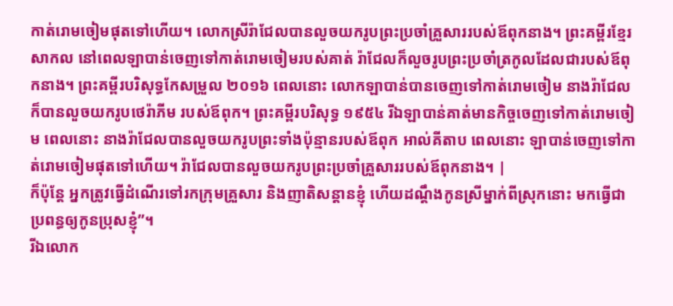កាត់រោមចៀមផុតទៅហើយ។ លោកស្រីរ៉ាជែលបានលួចយករូបព្រះប្រចាំគ្រួសាររបស់ឪពុកនាង។ ព្រះគម្ពីរខ្មែរសាកល នៅពេលឡាបាន់ចេញទៅកាត់រោមចៀមរបស់គាត់ រ៉ាជែលក៏លួចរូបព្រះប្រចាំត្រកូលដែលជារបស់ឪពុកនាង។ ព្រះគម្ពីរបរិសុទ្ធកែសម្រួល ២០១៦ ពេលនោះ លោកឡាបាន់បានចេញទៅកាត់រោមចៀម នាងរ៉ាជែលក៏បានលួចយករូបថេរ៉ាភីម របស់ឪពុក។ ព្រះគម្ពីរបរិសុទ្ធ ១៩៥៤ រីឯឡាបាន់គាត់មានកិច្ចចេញទៅកាត់រោមចៀម ពេលនោះ នាងរ៉ាជែលបានលួចយករូបព្រះទាំងប៉ុន្មានរបស់ឪពុក អាល់គីតាប ពេលនោះ ឡាបាន់ចេញទៅកាត់រោមចៀមផុតទៅហើយ។ រ៉ាជែលបានលួចយករូបព្រះប្រចាំគ្រួសាររបស់ឪពុកនាង។ |
ក៏ប៉ុន្តែ អ្នកត្រូវធ្វើដំណើរទៅរកក្រុមគ្រួសារ និងញាតិសន្ដានខ្ញុំ ហើយដណ្ដឹងកូនស្រីម្នាក់ពីស្រុកនោះ មកធ្វើជាប្រពន្ធឲ្យកូនប្រុសខ្ញុំ”។
រីឯលោក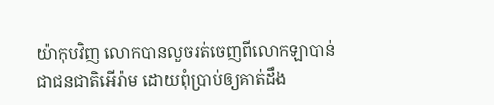យ៉ាកុបវិញ លោកបានលួចរត់ចេញពីលោកឡាបាន់ ជាជនជាតិអើរ៉ាម ដោយពុំប្រាប់ឲ្យគាត់ដឹង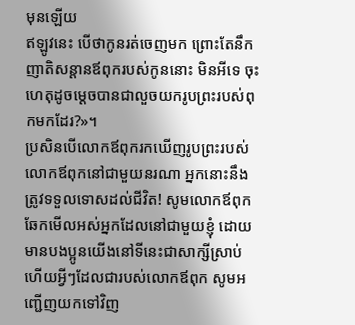មុនឡើយ
ឥឡូវនេះ បើថាកូនរត់ចេញមក ព្រោះតែនឹកញាតិសន្ដានឪពុករបស់កូននោះ មិនអីទេ ចុះហេតុដូចម្ដេចបានជាលួចយករូបព្រះរបស់ពុកមកដែរ?»។
ប្រសិនបើលោកឪពុករកឃើញរូបព្រះរបស់លោកឪពុកនៅជាមួយនរណា អ្នកនោះនឹងត្រូវទទួលទោសដល់ជីវិត! សូមលោកឪពុកឆែកមើលអស់អ្នកដែលនៅជាមួយខ្ញុំ ដោយមានបងប្អូនយើងនៅទីនេះជាសាក្សីស្រាប់ ហើយអ្វីៗដែលជារបស់លោកឪពុក សូមអញ្ជើញយកទៅវិញ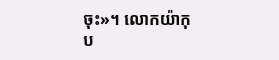ចុះ»។ លោកយ៉ាកុប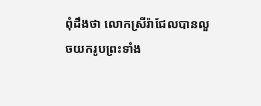ពុំដឹងថា លោកស្រីរ៉ាជែលបានលួចយករូបព្រះទាំង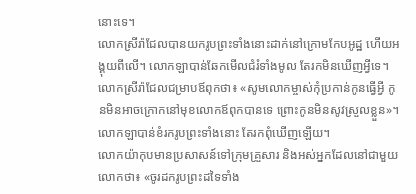នោះទេ។
លោកស្រីរ៉ាជែលបានយករូបព្រះទាំងនោះដាក់នៅក្រោមកែបអូដ្ឋ ហើយអង្គុយពីលើ។ លោកឡាបាន់ឆែកមើលជំរំទាំងមូល តែរកមិនឃើញអ្វីទេ។
លោកស្រីរ៉ាជែលជម្រាបឪពុកថា៖ «សូមលោកម្ចាស់កុំប្រកាន់កូនធ្វើអ្វី កូនមិនអាចក្រោកនៅមុខលោកឪពុកបានទេ ព្រោះកូនមិនសូវស្រួលខ្លួន»។ លោកឡាបាន់ខំរករូបព្រះទាំងនោះ តែរកពុំឃើញឡើយ។
លោកយ៉ាកុបមានប្រសាសន៍ទៅក្រុមគ្រួសារ និងអស់អ្នកដែលនៅជាមួយលោកថា៖ «ចូរដករូបព្រះដទៃទាំង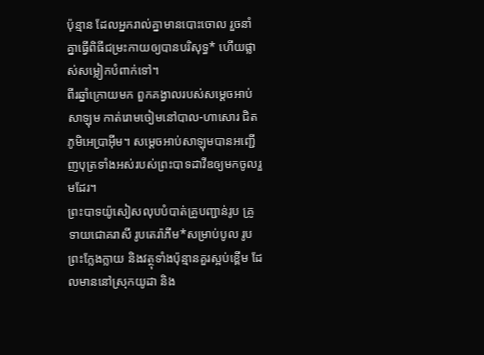ប៉ុន្មាន ដែលអ្នករាល់គ្នាមានបោះចោល រួចនាំគ្នាធ្វើពិធីជម្រះកាយឲ្យបានបរិសុទ្ធ* ហើយផ្លាស់សម្លៀកបំពាក់ទៅ។
ពីរឆ្នាំក្រោយមក ពួកគង្វាលរបស់សម្ដេចអាប់សាឡុម កាត់រោមចៀមនៅបាល-ហាសោរ ជិតភូមិអេប្រាអ៊ីម។ សម្ដេចអាប់សាឡុមបានអញ្ជើញបុត្រទាំងអស់របស់ព្រះបាទដាវីឌឲ្យមកចូលរួមដែរ។
ព្រះបាទយ៉ូសៀសលុបបំបាត់គ្រូបញ្ជាន់រូប គ្រូទាយជោគរាសី រូបតេរ៉ាភីម*សម្រាប់បូល រូបព្រះក្លែងក្លាយ និងវត្ថុទាំងប៉ុន្មានគួរស្អប់ខ្ពើម ដែលមាននៅស្រុកយូដា និង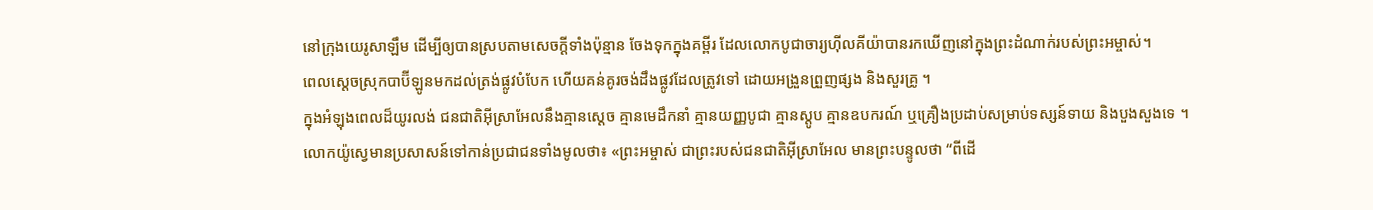នៅក្រុងយេរូសាឡឹម ដើម្បីឲ្យបានស្របតាមសេចក្ដីទាំងប៉ុន្មាន ចែងទុកក្នុងគម្ពីរ ដែលលោកបូជាចារ្យហ៊ីលគីយ៉ាបានរកឃើញនៅក្នុងព្រះដំណាក់របស់ព្រះអម្ចាស់។
ពេលស្ដេចស្រុកបាប៊ីឡូនមកដល់ត្រង់ផ្លូវបំបែក ហើយគន់គូរចង់ដឹងផ្លូវដែលត្រូវទៅ ដោយអង្រួនព្រួញផ្សង និងសួរគ្រូ ។
ក្នុងអំឡុងពេលដ៏យូរលង់ ជនជាតិអ៊ីស្រាអែលនឹងគ្មានស្ដេច គ្មានមេដឹកនាំ គ្មានយញ្ញបូជា គ្មានស្តូប គ្មានឧបករណ៍ ឬគ្រឿងប្រដាប់សម្រាប់ទស្សន៍ទាយ និងបួងសួងទេ ។
លោកយ៉ូស្វេមានប្រសាសន៍ទៅកាន់ប្រជាជនទាំងមូលថា៖ «ព្រះអម្ចាស់ ជាព្រះរបស់ជនជាតិអ៊ីស្រាអែល មានព្រះបន្ទូលថា “ពីដើ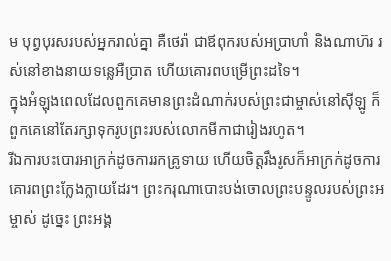ម បុព្វបុរសរបស់អ្នករាល់គ្នា គឺថេរ៉ា ជាឪពុករបស់អប្រាហាំ និងណាហ៊រ រស់នៅខាងនាយទន្លេអឺប្រាត ហើយគោរពបម្រើព្រះដទៃ។
ក្នុងអំឡុងពេលដែលពួកគេមានព្រះដំណាក់របស់ព្រះជាម្ចាស់នៅស៊ីឡូ ក៏ពួកគេនៅតែរក្សាទុករូបព្រះរបស់លោកមីកាជារៀងរហូត។
រីឯការបះបោរអាក្រក់ដូចការរកគ្រូទាយ ហើយចិត្តរឹងរូសក៏អាក្រក់ដូចការគោរពព្រះក្លែងក្លាយដែរ។ ព្រះករុណាបោះបង់ចោលព្រះបន្ទូលរបស់ព្រះអម្ចាស់ ដូច្នេះ ព្រះអង្គ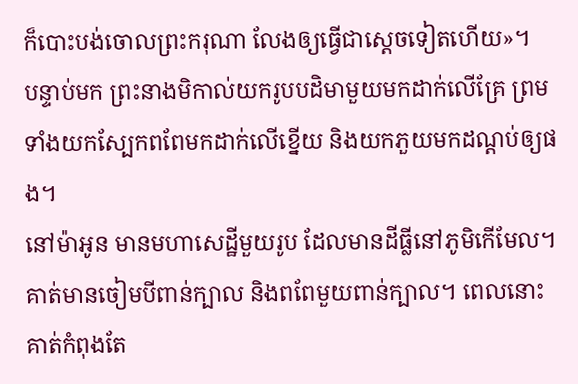ក៏បោះបង់ចោលព្រះករុណា លែងឲ្យធ្វើជាស្ដេចទៀតហើយ»។
បន្ទាប់មក ព្រះនាងមិកាល់យករូបបដិមាមួយមកដាក់លើគ្រែ ព្រមទាំងយកស្បែកពពែមកដាក់លើខ្នើយ និងយកភួយមកដណ្ដប់ឲ្យផង។
នៅម៉ាអូន មានមហាសេដ្ឋីមួយរូប ដែលមានដីធ្លីនៅភូមិកើមែល។ គាត់មានចៀមបីពាន់ក្បាល និងពពែមួយពាន់ក្បាល។ ពេលនោះ គាត់កំពុងតែ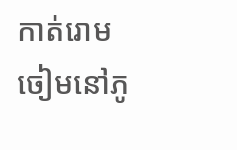កាត់រោមចៀមនៅភូ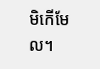មិកើមែល។